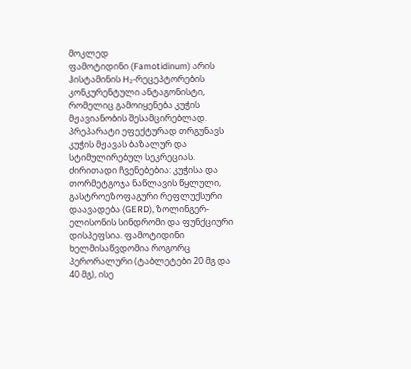მოკლედ
ფამოტიდინი (Famotidinum) არის ჰისტამინის H₂-რეცეპტორების კონკურენტული ანტაგონისტი, რომელიც გამოიყენება კუჭის მჟავიანობის შესამცირებლად. პრეპარატი ეფექტურად თრგუნავს კუჭის მჟავას ბაზალურ და სტიმულირებულ სეკრეციას. ძირითადი ჩვენებებია: კუჭისა და თორმეტგოჯა ნაწლავის წყლული, გასტროეზოფაგური რეფლუქსური დაავადება (GERD), ზოლინგერ-ელისონის სინდრომი და ფუნქციური დისპეფსია. ფამოტიდინი ხელმისაწვდომია როგორც პერორალური (ტაბლეტები 20 მგ და 40 მგ), ისე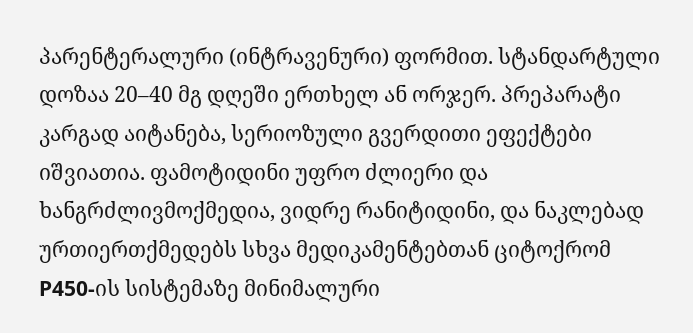პარენტერალური (ინტრავენური) ფორმით. სტანდარტული დოზაა 20–40 მგ დღეში ერთხელ ან ორჯერ. პრეპარატი კარგად აიტანება, სერიოზული გვერდითი ეფექტები იშვიათია. ფამოტიდინი უფრო ძლიერი და ხანგრძლივმოქმედია, ვიდრე რანიტიდინი, და ნაკლებად ურთიერთქმედებს სხვა მედიკამენტებთან ციტოქრომ P450-ის სისტემაზე მინიმალური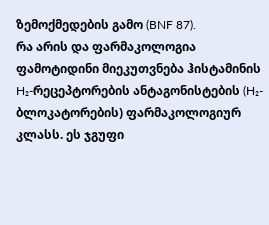ზემოქმედების გამო (BNF 87).
რა არის და ფარმაკოლოგია
ფამოტიდინი მიეკუთვნება ჰისტამინის H₂-რეცეპტორების ანტაგონისტების (H₂-ბლოკატორების) ფარმაკოლოგიურ კლასს. ეს ჯგუფი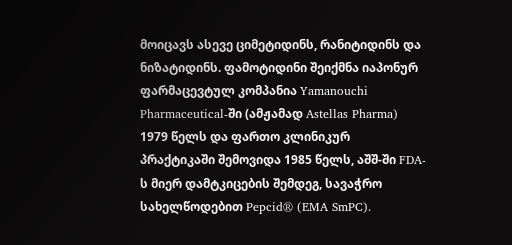მოიცავს ასევე ციმეტიდინს, რანიტიდინს და ნიზატიდინს. ფამოტიდინი შეიქმნა იაპონურ ფარმაცევტულ კომპანია Yamanouchi Pharmaceutical-ში (ამჟამად Astellas Pharma) 1979 წელს და ფართო კლინიკურ პრაქტიკაში შემოვიდა 1985 წელს, აშშ-ში FDA-ს მიერ დამტკიცების შემდეგ, სავაჭრო სახელწოდებით Pepcid® (EMA SmPC).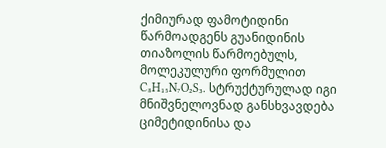ქიმიურად ფამოტიდინი წარმოადგენს გუანიდინის თიაზოლის წარმოებულს, მოლეკულური ფორმულით C₈H₁₅N₇O₂S₃. სტრუქტურულად იგი მნიშვნელოვნად განსხვავდება ციმეტიდინისა და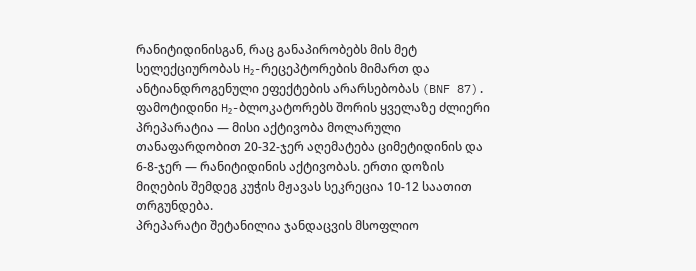რანიტიდინისგან, რაც განაპირობებს მის მეტ სელექციურობას H₂-რეცეპტორების მიმართ და ანტიანდროგენული ეფექტების არარსებობას (BNF 87).
ფამოტიდინი H₂-ბლოკატორებს შორის ყველაზე ძლიერი პრეპარატია — მისი აქტივობა მოლარული თანაფარდობით 20-32-ჯერ აღემატება ციმეტიდინის და 6-8-ჯერ — რანიტიდინის აქტივობას. ერთი დოზის მიღების შემდეგ კუჭის მჟავას სეკრეცია 10-12 საათით თრგუნდება.
პრეპარატი შეტანილია ჯანდაცვის მსოფლიო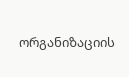ორგანიზაციის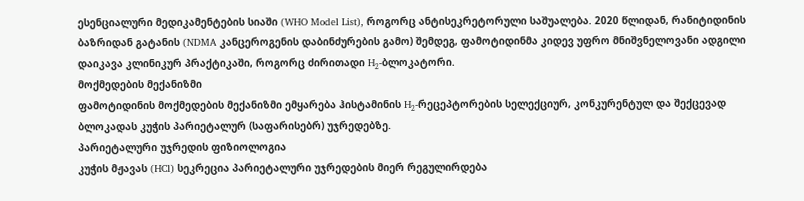ესენციალური მედიკამენტების სიაში (WHO Model List), როგორც ანტისეკრეტორული საშუალება. 2020 წლიდან, რანიტიდინის ბაზრიდან გატანის (NDMA კანცეროგენის დაბინძურების გამო) შემდეგ, ფამოტიდინმა კიდევ უფრო მნიშვნელოვანი ადგილი დაიკავა კლინიკურ პრაქტიკაში, როგორც ძირითადი H₂-ბლოკატორი.
მოქმედების მექანიზმი
ფამოტიდინის მოქმედების მექანიზმი ემყარება ჰისტამინის H₂-რეცეპტორების სელექციურ, კონკურენტულ და შექცევად ბლოკადას კუჭის პარიეტალურ (საფარისებრ) უჯრედებზე.
პარიეტალური უჯრედის ფიზიოლოგია
კუჭის მჟავას (HCl) სეკრეცია პარიეტალური უჯრედების მიერ რეგულირდება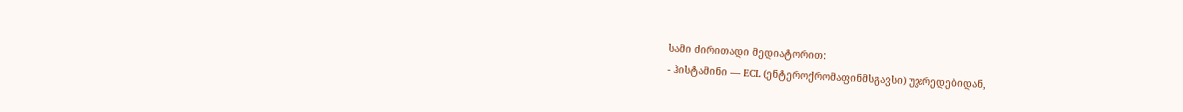სამი ძირითადი მედიატორით:
- ჰისტამინი — ECL (ენტეროქრომაფინმსგავსი) უჯრედებიდან,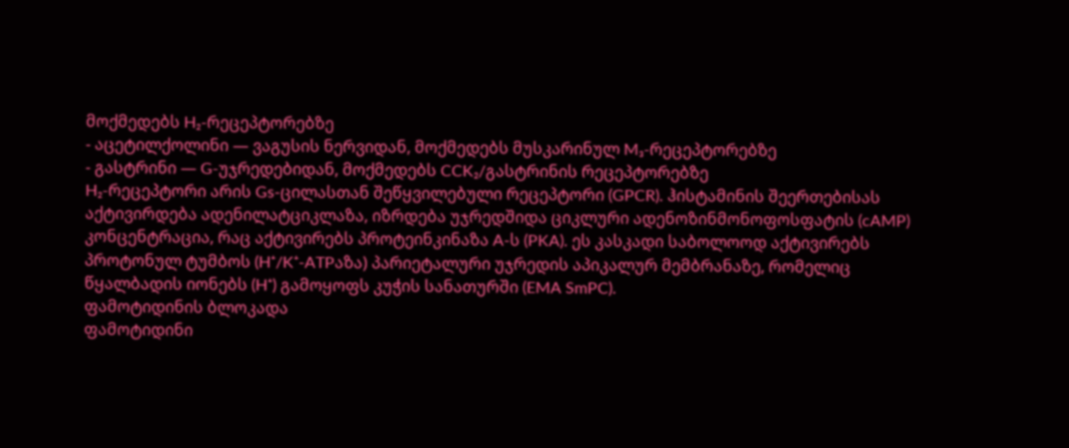მოქმედებს H₂-რეცეპტორებზე
- აცეტილქოლინი — ვაგუსის ნერვიდან, მოქმედებს მუსკარინულ M₃-რეცეპტორებზე
- გასტრინი — G-უჯრედებიდან, მოქმედებს CCK₂/გასტრინის რეცეპტორებზე
H₂-რეცეპტორი არის Gs-ცილასთან შეწყვილებული რეცეპტორი (GPCR). ჰისტამინის შეერთებისას აქტივირდება ადენილატციკლაზა, იზრდება უჯრედშიდა ციკლური ადენოზინმონოფოსფატის (cAMP) კონცენტრაცია, რაც აქტივირებს პროტეინკინაზა A-ს (PKA). ეს კასკადი საბოლოოდ აქტივირებს პროტონულ ტუმბოს (H⁺/K⁺-ATPაზა) პარიეტალური უჯრედის აპიკალურ მემბრანაზე, რომელიც წყალბადის იონებს (H⁺) გამოყოფს კუჭის სანათურში (EMA SmPC).
ფამოტიდინის ბლოკადა
ფამოტიდინი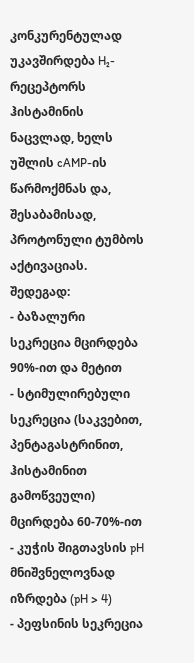კონკურენტულად უკავშირდება H₂-რეცეპტორს ჰისტამინის ნაცვლად, ხელს უშლის cAMP-ის წარმოქმნას და, შესაბამისად, პროტონული ტუმბოს აქტივაციას. შედეგად:
- ბაზალური სეკრეცია მცირდება 90%-ით და მეტით
- სტიმულირებული სეკრეცია (საკვებით, პენტაგასტრინით, ჰისტამინით გამოწვეული) მცირდება 60-70%-ით
- კუჭის შიგთავსის pH მნიშვნელოვნად იზრდება (pH > 4)
- პეფსინის სეკრეცია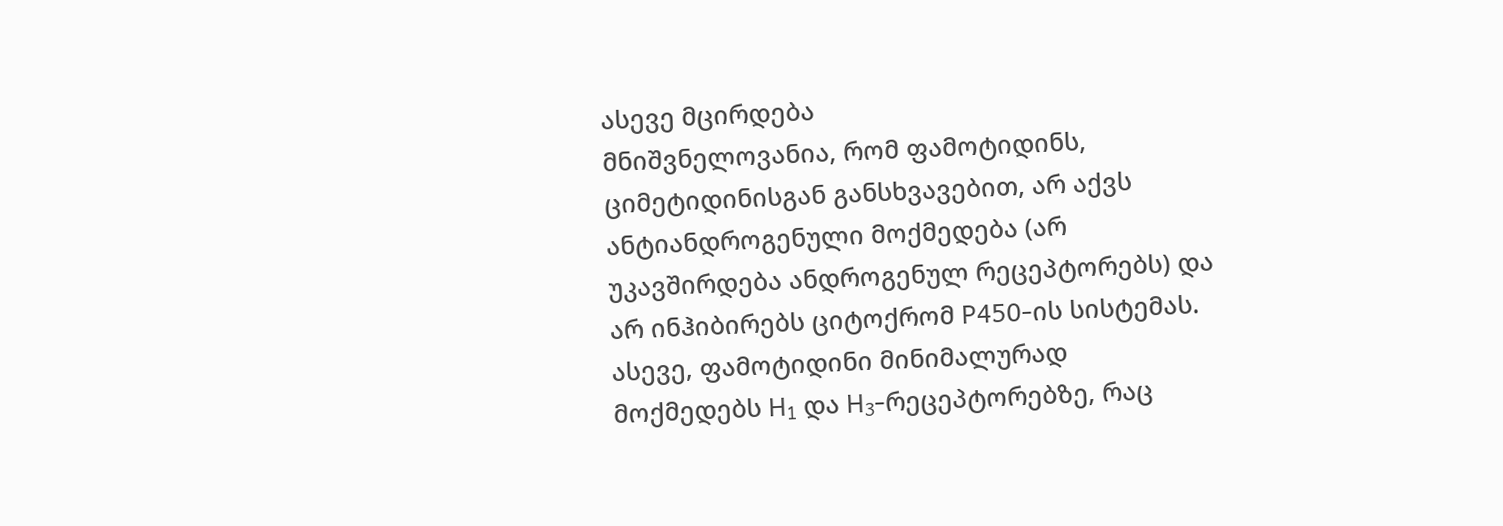ასევე მცირდება
მნიშვნელოვანია, რომ ფამოტიდინს, ციმეტიდინისგან განსხვავებით, არ აქვს ანტიანდროგენული მოქმედება (არ უკავშირდება ანდროგენულ რეცეპტორებს) და არ ინჰიბირებს ციტოქრომ P450-ის სისტემას. ასევე, ფამოტიდინი მინიმალურად მოქმედებს H₁ და H₃-რეცეპტორებზე, რაც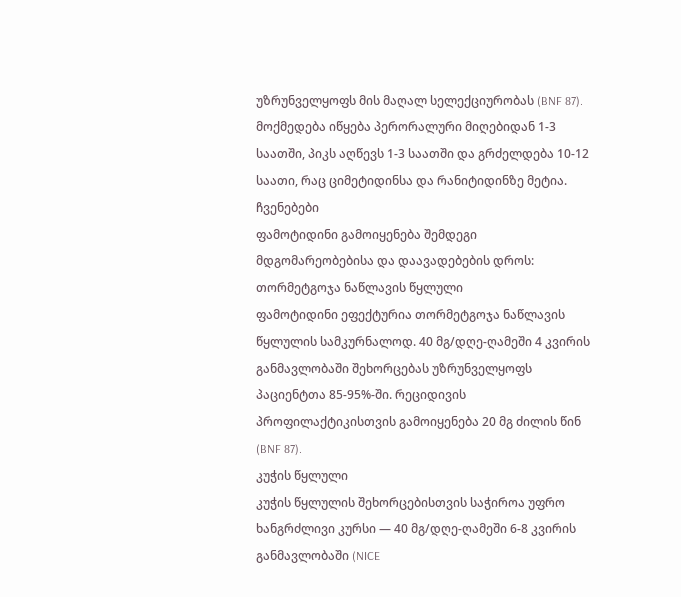უზრუნველყოფს მის მაღალ სელექციურობას (BNF 87).
მოქმედება იწყება პერორალური მიღებიდან 1-3 საათში, პიკს აღწევს 1-3 საათში და გრძელდება 10-12 საათი, რაც ციმეტიდინსა და რანიტიდინზე მეტია.
ჩვენებები
ფამოტიდინი გამოიყენება შემდეგი მდგომარეობებისა და დაავადებების დროს:
თორმეტგოჯა ნაწლავის წყლული
ფამოტიდინი ეფექტურია თორმეტგოჯა ნაწლავის წყლულის სამკურნალოდ. 40 მგ/დღე-ღამეში 4 კვირის განმავლობაში შეხორცებას უზრუნველყოფს პაციენტთა 85-95%-ში. რეციდივის პროფილაქტიკისთვის გამოიყენება 20 მგ ძილის წინ (BNF 87).
კუჭის წყლული
კუჭის წყლულის შეხორცებისთვის საჭიროა უფრო ხანგრძლივი კურსი — 40 მგ/დღე-ღამეში 6-8 კვირის განმავლობაში (NICE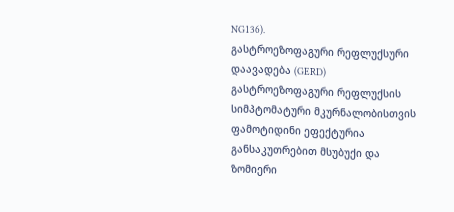NG136).
გასტროეზოფაგური რეფლუქსური დაავადება (GERD)
გასტროეზოფაგური რეფლუქსის სიმპტომატური მკურნალობისთვის ფამოტიდინი ეფექტურია განსაკუთრებით მსუბუქი და ზომიერი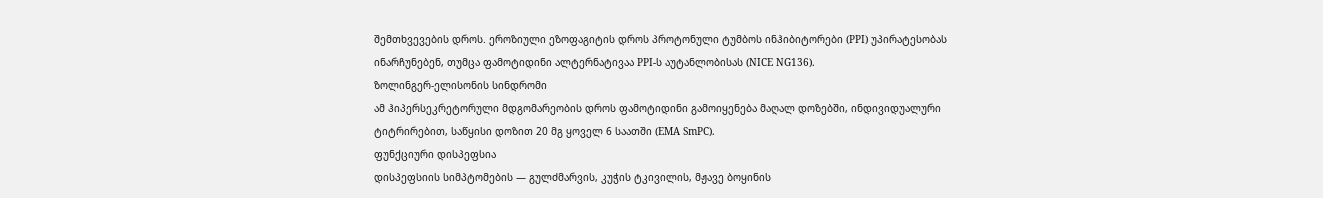შემთხვევების დროს. ეროზიული ეზოფაგიტის დროს პროტონული ტუმბოს ინჰიბიტორები (PPI) უპირატესობას ინარჩუნებენ, თუმცა ფამოტიდინი ალტერნატივაა PPI-ს აუტანლობისას (NICE NG136).
ზოლინგერ-ელისონის სინდრომი
ამ ჰიპერსეკრეტორული მდგომარეობის დროს ფამოტიდინი გამოიყენება მაღალ დოზებში, ინდივიდუალური ტიტრირებით, საწყისი დოზით 20 მგ ყოველ 6 საათში (EMA SmPC).
ფუნქციური დისპეფსია
დისპეფსიის სიმპტომების — გულძმარვის, კუჭის ტკივილის, მჟავე ბოყინის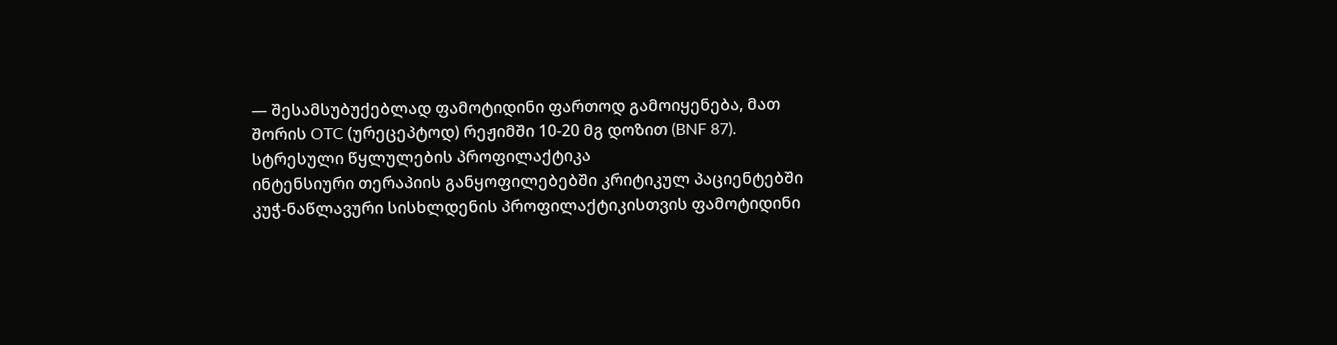— შესამსუბუქებლად ფამოტიდინი ფართოდ გამოიყენება, მათ შორის OTC (ურეცეპტოდ) რეჟიმში 10-20 მგ დოზით (BNF 87).
სტრესული წყლულების პროფილაქტიკა
ინტენსიური თერაპიის განყოფილებებში კრიტიკულ პაციენტებში კუჭ-ნაწლავური სისხლდენის პროფილაქტიკისთვის ფამოტიდინი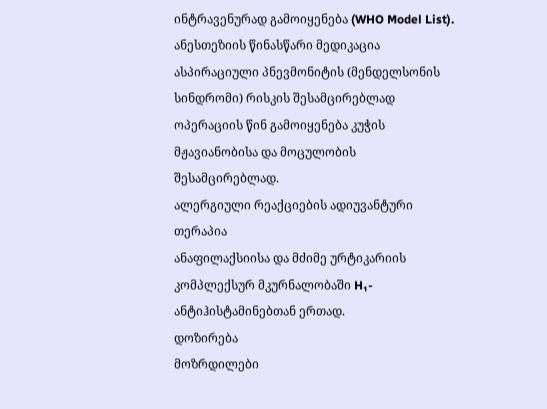ინტრავენურად გამოიყენება (WHO Model List).
ანესთეზიის წინასწარი მედიკაცია
ასპირაციული პნევმონიტის (მენდელსონის სინდრომი) რისკის შესამცირებლად ოპერაციის წინ გამოიყენება კუჭის მჟავიანობისა და მოცულობის შესამცირებლად.
ალერგიული რეაქციების ადიუვანტური თერაპია
ანაფილაქსიისა და მძიმე ურტიკარიის კომპლექსურ მკურნალობაში H₁-ანტიჰისტამინებთან ერთად.
დოზირება
მოზრდილები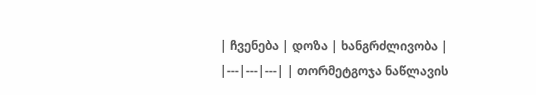| ჩვენება | დოზა | ხანგრძლივობა | |---|---|---| | თორმეტგოჯა ნაწლავის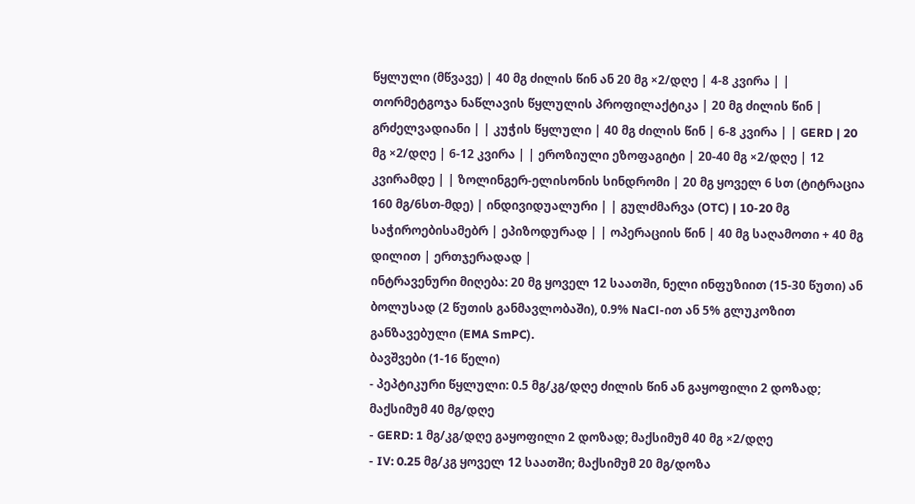წყლული (მწვავე) | 40 მგ ძილის წინ ან 20 მგ ×2/დღე | 4-8 კვირა | | თორმეტგოჯა ნაწლავის წყლულის პროფილაქტიკა | 20 მგ ძილის წინ | გრძელვადიანი | | კუჭის წყლული | 40 მგ ძილის წინ | 6-8 კვირა | | GERD | 20 მგ ×2/დღე | 6-12 კვირა | | ეროზიული ეზოფაგიტი | 20-40 მგ ×2/დღე | 12 კვირამდე | | ზოლინგერ-ელისონის სინდრომი | 20 მგ ყოველ 6 სთ (ტიტრაცია 160 მგ/6სთ-მდე) | ინდივიდუალური | | გულძმარვა (OTC) | 10-20 მგ საჭიროებისამებრ | ეპიზოდურად | | ოპერაციის წინ | 40 მგ საღამოთი + 40 მგ დილით | ერთჯერადად |
ინტრავენური მიღება: 20 მგ ყოველ 12 საათში, ნელი ინფუზიით (15-30 წუთი) ან ბოლუსად (2 წუთის განმავლობაში), 0.9% NaCl-ით ან 5% გლუკოზით განზავებული (EMA SmPC).
ბავშვები (1-16 წელი)
- პეპტიკური წყლული: 0.5 მგ/კგ/დღე ძილის წინ ან გაყოფილი 2 დოზად; მაქსიმუმ 40 მგ/დღე
- GERD: 1 მგ/კგ/დღე გაყოფილი 2 დოზად; მაქსიმუმ 40 მგ ×2/დღე
- IV: 0.25 მგ/კგ ყოველ 12 საათში; მაქსიმუმ 20 მგ/დოზა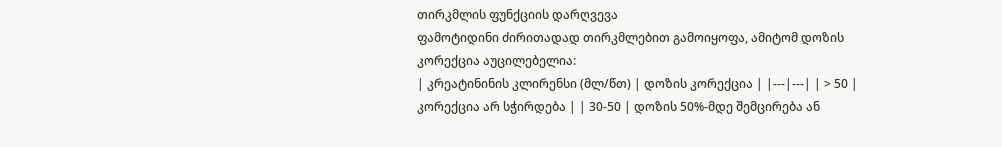თირკმლის ფუნქციის დარღვევა
ფამოტიდინი ძირითადად თირკმლებით გამოიყოფა, ამიტომ დოზის კორექცია აუცილებელია:
| კრეატინინის კლირენსი (მლ/წთ) | დოზის კორექცია | |---|---| | > 50 | კორექცია არ სჭირდება | | 30-50 | დოზის 50%-მდე შემცირება ან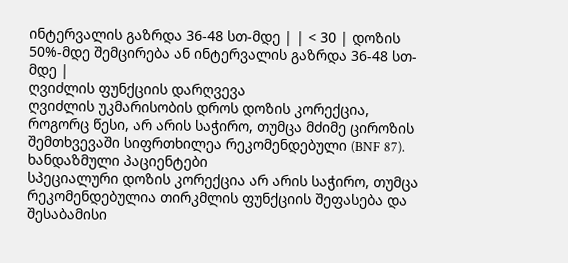ინტერვალის გაზრდა 36-48 სთ-მდე | | < 30 | დოზის 50%-მდე შემცირება ან ინტერვალის გაზრდა 36-48 სთ-მდე |
ღვიძლის ფუნქციის დარღვევა
ღვიძლის უკმარისობის დროს დოზის კორექცია, როგორც წესი, არ არის საჭირო, თუმცა მძიმე ციროზის შემთხვევაში სიფრთხილეა რეკომენდებული (BNF 87).
ხანდაზმული პაციენტები
სპეციალური დოზის კორექცია არ არის საჭირო, თუმცა რეკომენდებულია თირკმლის ფუნქციის შეფასება და შესაბამისი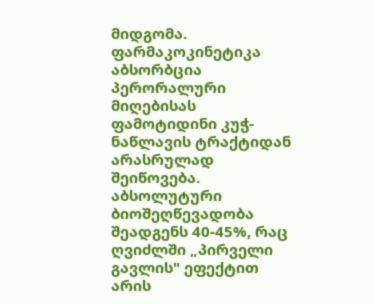მიდგომა.
ფარმაკოკინეტიკა
აბსორბცია
პერორალური მიღებისას ფამოტიდინი კუჭ-ნაწლავის ტრაქტიდან არასრულად შეიწოვება. აბსოლუტური ბიოშეღწევადობა შეადგენს 40-45%, რაც ღვიძლში „პირველი გავლის" ეფექტით არის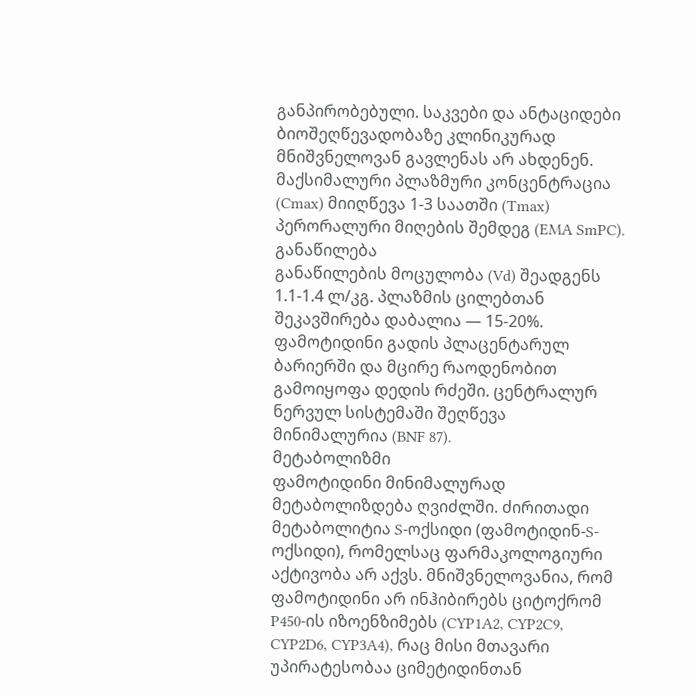განპირობებული. საკვები და ანტაციდები ბიოშეღწევადობაზე კლინიკურად მნიშვნელოვან გავლენას არ ახდენენ. მაქსიმალური პლაზმური კონცენტრაცია (Cmax) მიიღწევა 1-3 საათში (Tmax) პერორალური მიღების შემდეგ (EMA SmPC).
განაწილება
განაწილების მოცულობა (Vd) შეადგენს 1.1-1.4 ლ/კგ. პლაზმის ცილებთან შეკავშირება დაბალია — 15-20%. ფამოტიდინი გადის პლაცენტარულ ბარიერში და მცირე რაოდენობით გამოიყოფა დედის რძეში. ცენტრალურ ნერვულ სისტემაში შეღწევა მინიმალურია (BNF 87).
მეტაბოლიზმი
ფამოტიდინი მინიმალურად მეტაბოლიზდება ღვიძლში. ძირითადი მეტაბოლიტია S-ოქსიდი (ფამოტიდინ-S-ოქსიდი), რომელსაც ფარმაკოლოგიური აქტივობა არ აქვს. მნიშვნელოვანია, რომ ფამოტიდინი არ ინჰიბირებს ციტოქრომ P450-ის იზოენზიმებს (CYP1A2, CYP2C9, CYP2D6, CYP3A4), რაც მისი მთავარი უპირატესობაა ციმეტიდინთან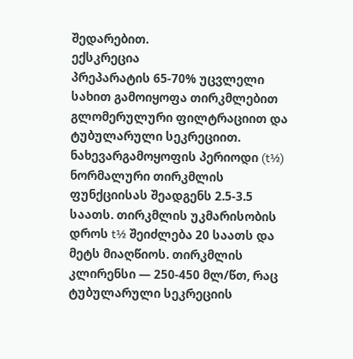შედარებით.
ექსკრეცია
პრეპარატის 65-70% უცვლელი სახით გამოიყოფა თირკმლებით გლომერულური ფილტრაციით და ტუბულარული სეკრეციით. ნახევარგამოყოფის პერიოდი (t½) ნორმალური თირკმლის ფუნქციისას შეადგენს 2.5-3.5 საათს. თირკმლის უკმარისობის დროს t½ შეიძლება 20 საათს და მეტს მიაღწიოს. თირკმლის კლირენსი — 250-450 მლ/წთ, რაც ტუბულარული სეკრეციის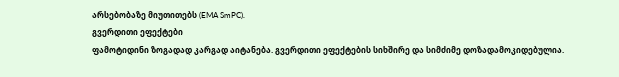არსებობაზე მიუთითებს (EMA SmPC).
გვერდითი ეფექტები
ფამოტიდინი ზოგადად კარგად აიტანება. გვერდითი ეფექტების სიხშირე და სიმძიმე დოზადამოკიდებულია.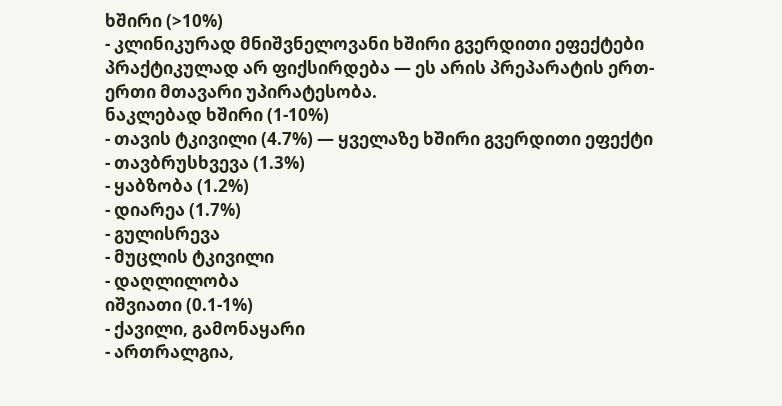ხშირი (>10%)
- კლინიკურად მნიშვნელოვანი ხშირი გვერდითი ეფექტები პრაქტიკულად არ ფიქსირდება — ეს არის პრეპარატის ერთ-ერთი მთავარი უპირატესობა.
ნაკლებად ხშირი (1-10%)
- თავის ტკივილი (4.7%) — ყველაზე ხშირი გვერდითი ეფექტი
- თავბრუსხვევა (1.3%)
- ყაბზობა (1.2%)
- დიარეა (1.7%)
- გულისრევა
- მუცლის ტკივილი
- დაღლილობა
იშვიათი (0.1-1%)
- ქავილი, გამონაყარი
- ართრალგია,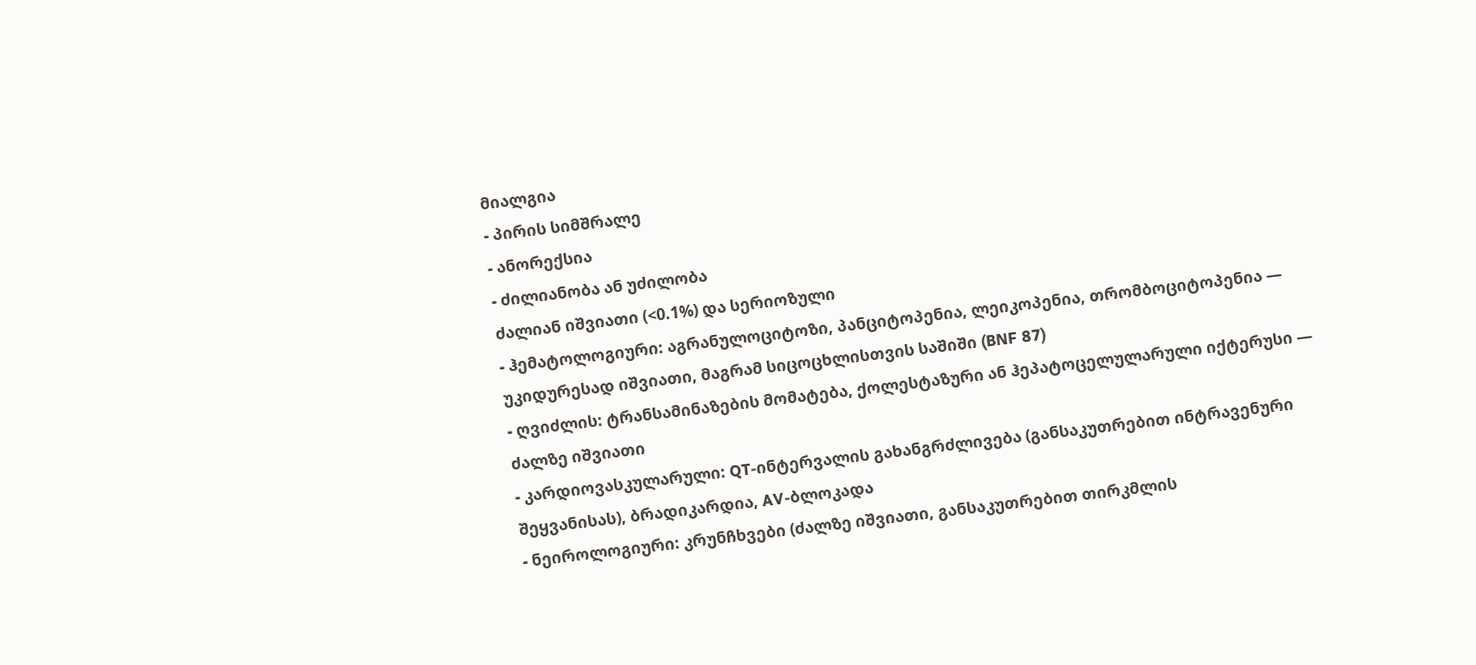მიალგია
- პირის სიმშრალე
- ანორექსია
- ძილიანობა ან უძილობა
ძალიან იშვიათი (<0.1%) და სერიოზული
- ჰემატოლოგიური: აგრანულოციტოზი, პანციტოპენია, ლეიკოპენია, თრომბოციტოპენია — უკიდურესად იშვიათი, მაგრამ სიცოცხლისთვის საშიში (BNF 87)
- ღვიძლის: ტრანსამინაზების მომატება, ქოლესტაზური ან ჰეპატოცელულარული იქტერუსი — ძალზე იშვიათი
- კარდიოვასკულარული: QT-ინტერვალის გახანგრძლივება (განსაკუთრებით ინტრავენური შეყვანისას), ბრადიკარდია, AV-ბლოკადა
- ნეიროლოგიური: კრუნჩხვები (ძალზე იშვიათი, განსაკუთრებით თირკმლის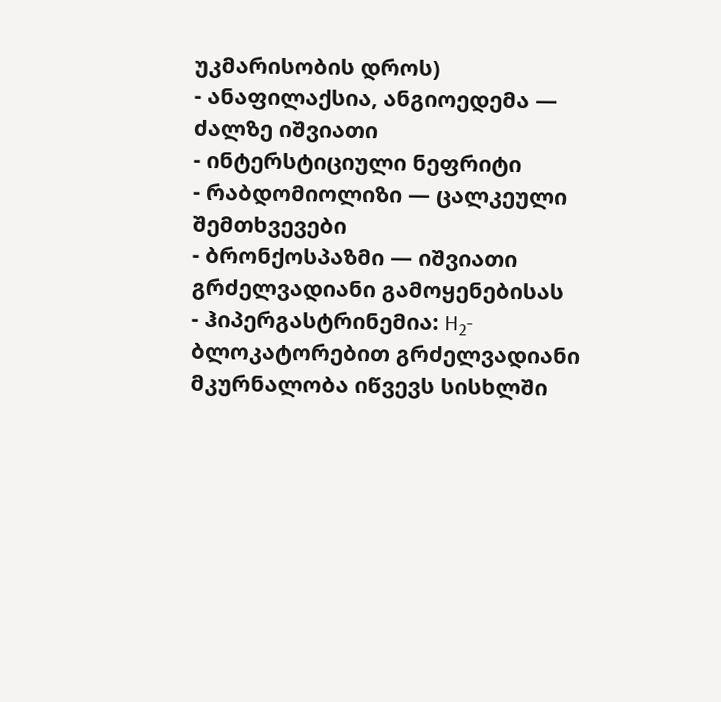უკმარისობის დროს)
- ანაფილაქსია, ანგიოედემა — ძალზე იშვიათი
- ინტერსტიციული ნეფრიტი
- რაბდომიოლიზი — ცალკეული შემთხვევები
- ბრონქოსპაზმი — იშვიათი
გრძელვადიანი გამოყენებისას
- ჰიპერგასტრინემია: H₂-ბლოკატორებით გრძელვადიანი მკურნალობა იწვევს სისხლში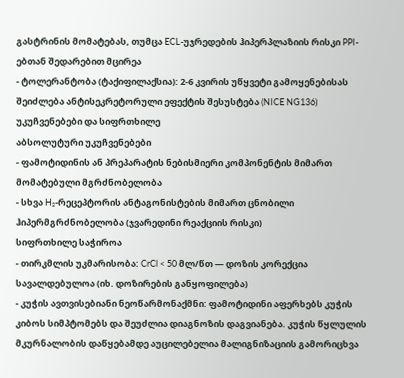გასტრინის მომატებას, თუმცა ECL-უჯრედების ჰიპერპლაზიის რისკი PPI-ებთან შედარებით მცირეა
- ტოლერანტობა (ტაქიფილაქსია): 2-6 კვირის უწყვეტი გამოყენებისას შეიძლება ანტისეკრეტორული ეფექტის შესუსტება (NICE NG136)
უკუჩვენებები და სიფრთხილე
აბსოლუტური უკუჩვენებები
- ფამოტიდინის ან პრეპარატის ნებისმიერი კომპონენტის მიმართ მომატებული მგრძნობელობა
- სხვა H₂-რეცეპტორის ანტაგონისტების მიმართ ცნობილი ჰიპერმგრძნობელობა (ჯვარედინი რეაქციის რისკი)
სიფრთხილე საჭიროა
- თირკმლის უკმარისობა: CrCl < 50 მლ/წთ — დოზის კორექცია სავალდებულოა (იხ. დოზირების განყოფილება)
- კუჭის ავთვისებიანი ნეოწარმონაქმნი: ფამოტიდინი აფერხებს კუჭის კიბოს სიმპტომებს და შეუძლია დიაგნოზის დაგვიანება. კუჭის წყლულის მკურნალობის დაწყებამდე აუცილებელია მალიგნიზაციის გამორიცხვა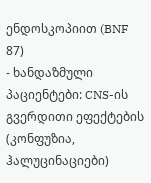ენდოსკოპიით (BNF 87)
- ხანდაზმული პაციენტები: CNS-ის გვერდითი ეფექტების (კონფუზია, ჰალუცინაციები)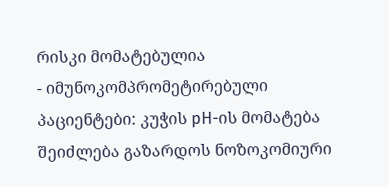რისკი მომატებულია
- იმუნოკომპრომეტირებული პაციენტები: კუჭის pH-ის მომატება შეიძლება გაზარდოს ნოზოკომიური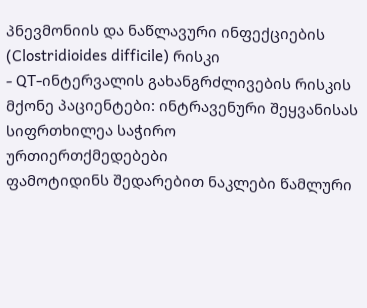პნევმონიის და ნაწლავური ინფექციების (Clostridioides difficile) რისკი
- QT-ინტერვალის გახანგრძლივების რისკის მქონე პაციენტები: ინტრავენური შეყვანისას სიფრთხილეა საჭირო
ურთიერთქმედებები
ფამოტიდინს შედარებით ნაკლები წამლური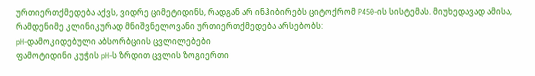ურთიერთქმედება აქვს, ვიდრე ციმეტიდინს, რადგან არ ინჰიბირებს ციტოქრომ P450-ის სისტემას. მიუხედავად ამისა, რამდენიმე კლინიკურად მნიშვნელოვანი ურთიერთქმედება არსებობს:
pH-დამოკიდებული აბსორბციის ცვლილებები
ფამოტიდინი კუჭის pH-ს ზრდით ცვლის ზოგიერთი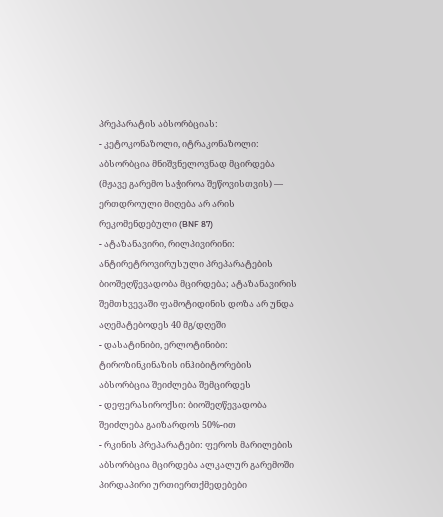პრეპარატის აბსორბციას:
- კეტოკონაზოლი, იტრაკონაზოლი: აბსორბცია მნიშვნელოვნად მცირდება (მჟავე გარემო საჭიროა შეწოვისთვის) — ერთდროული მიღება არ არის რეკომენდებული (BNF 87)
- ატაზანავირი, რილპივირინი: ანტირეტროვირუსული პრეპარატების ბიოშეღწევადობა მცირდება; ატაზანავირის შემთხვევაში ფამოტიდინის დოზა არ უნდა აღემატებოდეს 40 მგ/დღეში
- დასატინიბი, ერლოტინიბი: ტიროზინკინაზის ინჰიბიტორების აბსორბცია შეიძლება შემცირდეს
- დეფერასიროქსი: ბიოშეღწევადობა შეიძლება გაიზარდოს 50%-ით
- რკინის პრეპარატები: ფეროს მარილების აბსორბცია მცირდება ალკალურ გარემოში
პირდაპირი ურთიერთქმედებები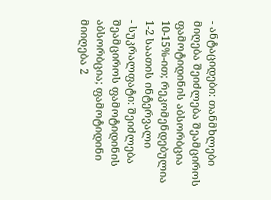- ანტაციდები: თანმხლები მიღება შეიძლება შეამციროს ფამოტიდინის აბსორბცია 10-15%-ით; რეკომენდებულია 1-2 საათის ინტერვალი
- სუკრალფატი: შეიძლება შეამციროს ფამოტიდინის აბსორბცია; ფამოტიდინი მიიღება 2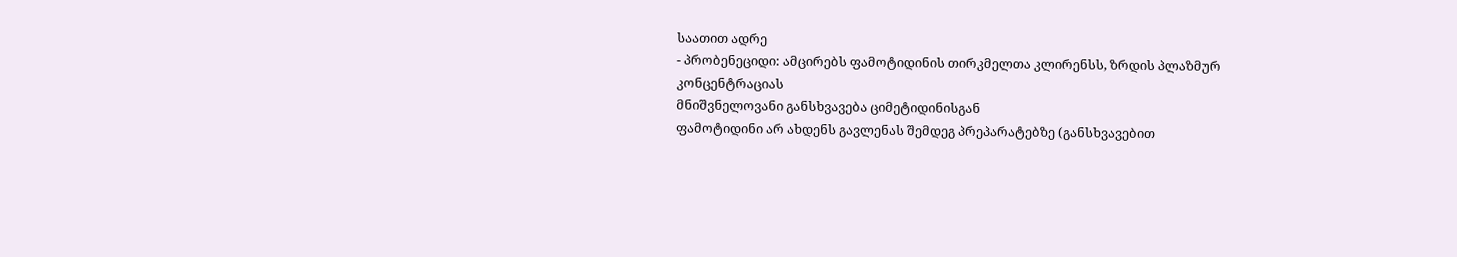საათით ადრე
- პრობენეციდი: ამცირებს ფამოტიდინის თირკმელთა კლირენსს, ზრდის პლაზმურ კონცენტრაციას
მნიშვნელოვანი განსხვავება ციმეტიდინისგან
ფამოტიდინი არ ახდენს გავლენას შემდეგ პრეპარატებზე (განსხვავებით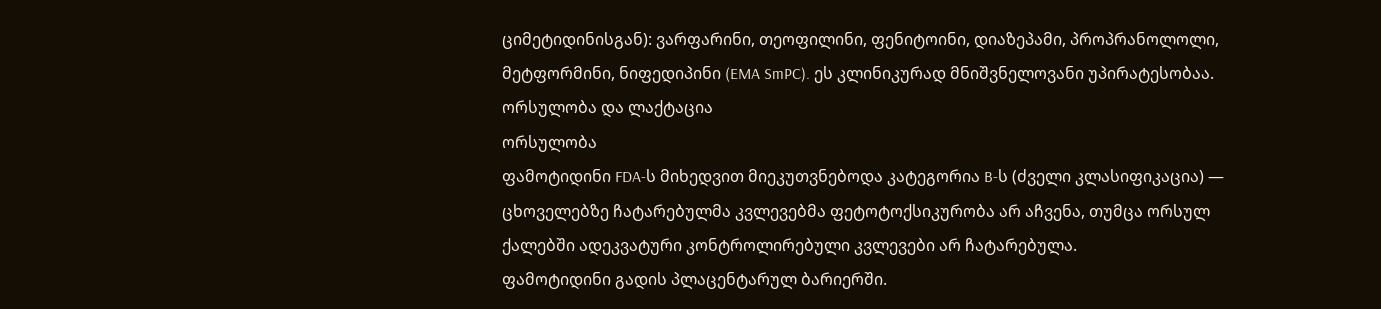ციმეტიდინისგან): ვარფარინი, თეოფილინი, ფენიტოინი, დიაზეპამი, პროპრანოლოლი, მეტფორმინი, ნიფედიპინი (EMA SmPC). ეს კლინიკურად მნიშვნელოვანი უპირატესობაა.
ორსულობა და ლაქტაცია
ორსულობა
ფამოტიდინი FDA-ს მიხედვით მიეკუთვნებოდა კატეგორია B-ს (ძველი კლასიფიკაცია) — ცხოველებზე ჩატარებულმა კვლევებმა ფეტოტოქსიკურობა არ აჩვენა, თუმცა ორსულ ქალებში ადეკვატური კონტროლირებული კვლევები არ ჩატარებულა.
ფამოტიდინი გადის პლაცენტარულ ბარიერში.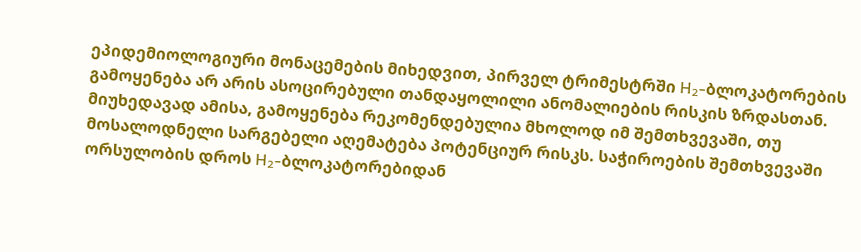ეპიდემიოლოგიური მონაცემების მიხედვით, პირველ ტრიმესტრში H₂-ბლოკატორების გამოყენება არ არის ასოცირებული თანდაყოლილი ანომალიების რისკის ზრდასთან. მიუხედავად ამისა, გამოყენება რეკომენდებულია მხოლოდ იმ შემთხვევაში, თუ მოსალოდნელი სარგებელი აღემატება პოტენციურ რისკს. საჭიროების შემთხვევაში ორსულობის დროს H₂-ბლოკატორებიდან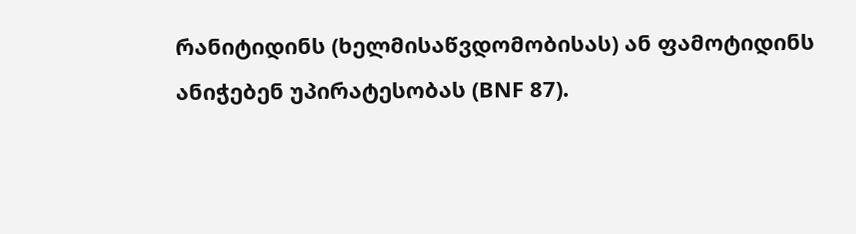რანიტიდინს (ხელმისაწვდომობისას) ან ფამოტიდინს ანიჭებენ უპირატესობას (BNF 87).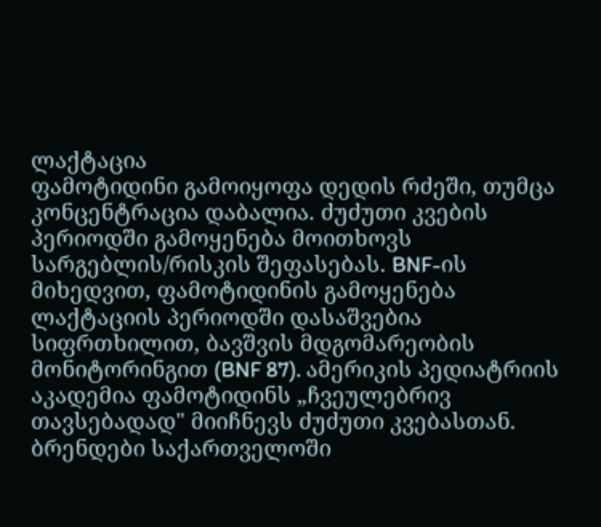ლაქტაცია
ფამოტიდინი გამოიყოფა დედის რძეში, თუმცა კონცენტრაცია დაბალია. ძუძუთი კვების პერიოდში გამოყენება მოითხოვს სარგებლის/რისკის შეფასებას. BNF-ის მიხედვით, ფამოტიდინის გამოყენება ლაქტაციის პერიოდში დასაშვებია სიფრთხილით, ბავშვის მდგომარეობის მონიტორინგით (BNF 87). ამერიკის პედიატრიის აკადემია ფამოტიდინს „ჩვეულებრივ თავსებადად" მიიჩნევს ძუძუთი კვებასთან.
ბრენდები საქართველოში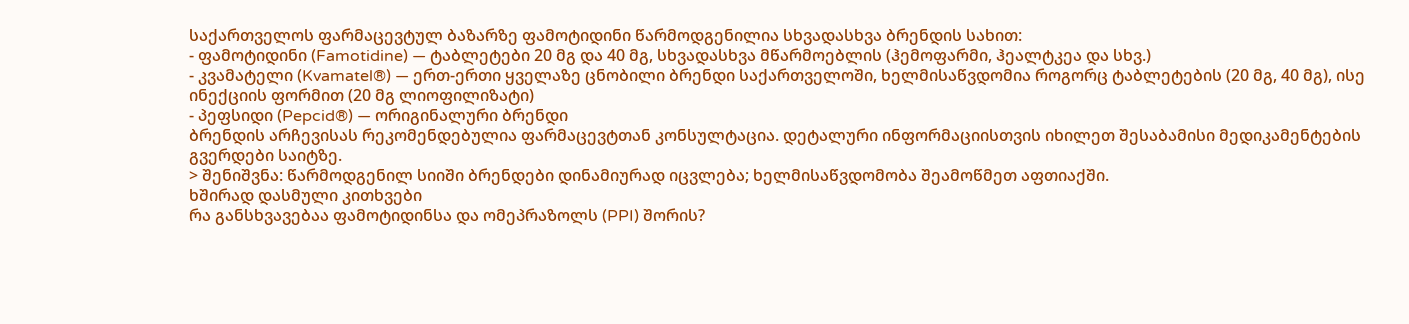საქართველოს ფარმაცევტულ ბაზარზე ფამოტიდინი წარმოდგენილია სხვადასხვა ბრენდის სახით:
- ფამოტიდინი (Famotidine) — ტაბლეტები 20 მგ და 40 მგ, სხვადასხვა მწარმოებლის (ჰემოფარმი, ჰეალტკეა და სხვ.)
- კვამატელი (Kvamatel®) — ერთ-ერთი ყველაზე ცნობილი ბრენდი საქართველოში, ხელმისაწვდომია როგორც ტაბლეტების (20 მგ, 40 მგ), ისე ინექციის ფორმით (20 მგ ლიოფილიზატი)
- პეფსიდი (Pepcid®) — ორიგინალური ბრენდი
ბრენდის არჩევისას რეკომენდებულია ფარმაცევტთან კონსულტაცია. დეტალური ინფორმაციისთვის იხილეთ შესაბამისი მედიკამენტების გვერდები საიტზე.
> შენიშვნა: წარმოდგენილ სიიში ბრენდები დინამიურად იცვლება; ხელმისაწვდომობა შეამოწმეთ აფთიაქში.
ხშირად დასმული კითხვები
რა განსხვავებაა ფამოტიდინსა და ომეპრაზოლს (PPI) შორის?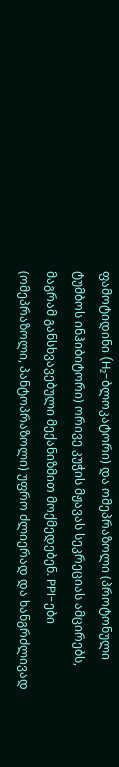ფამოტიდინი (H₂-ბლოკატორი) და ომეპრაზოლი (პროტონული ტუმბოს ინჰიბიტორი) ორივე კუჭის მჟავას სეკრეციას ამცირებს, მაგრამ განსხვავებული მექანიზმით მოქმედებენ. PPI-ები (ომეპრაზოლი, პანტოპრაზოლი) უფრო ძლიერად და ხანგრძლივად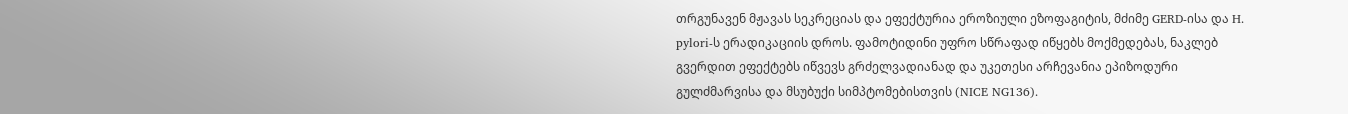თრგუნავენ მჟავას სეკრეციას და ეფექტურია ეროზიული ეზოფაგიტის, მძიმე GERD-ისა და H. pylori-ს ერადიკაციის დროს. ფამოტიდინი უფრო სწრაფად იწყებს მოქმედებას, ნაკლებ გვერდით ეფექტებს იწვევს გრძელვადიანად და უკეთესი არჩევანია ეპიზოდური გულძმარვისა და მსუბუქი სიმპტომებისთვის (NICE NG136).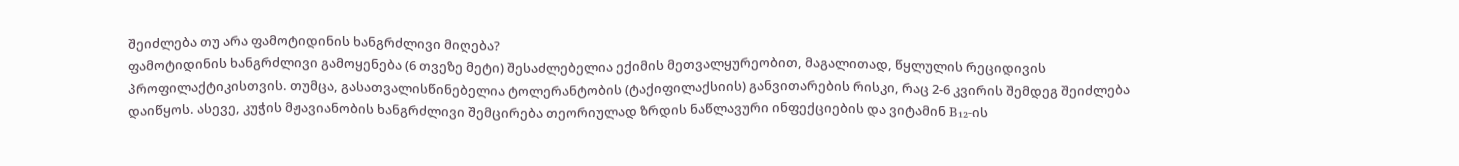შეიძლება თუ არა ფამოტიდინის ხანგრძლივი მიღება?
ფამოტიდინის ხანგრძლივი გამოყენება (6 თვეზე მეტი) შესაძლებელია ექიმის მეთვალყურეობით, მაგალითად, წყლულის რეციდივის პროფილაქტიკისთვის. თუმცა, გასათვალისწინებელია ტოლერანტობის (ტაქიფილაქსიის) განვითარების რისკი, რაც 2-6 კვირის შემდეგ შეიძლება დაიწყოს. ასევე, კუჭის მჟავიანობის ხანგრძლივი შემცირება თეორიულად ზრდის ნაწლავური ინფექციების და ვიტამინ B₁₂-ის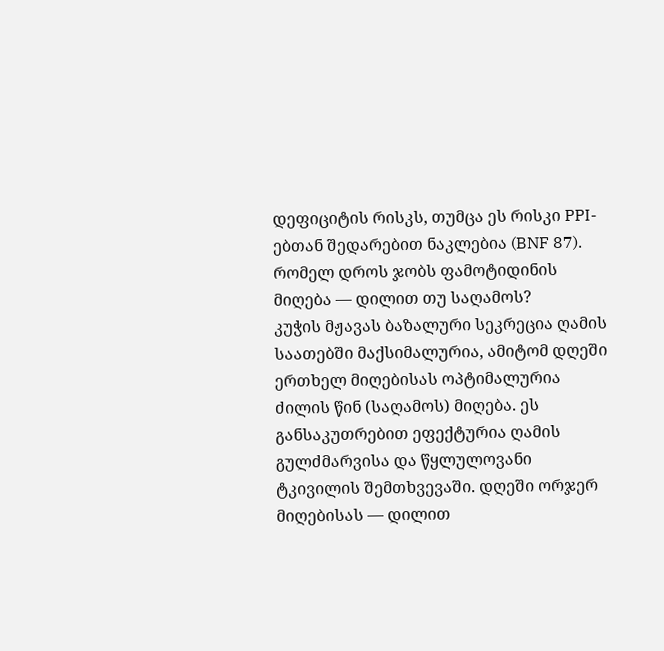დეფიციტის რისკს, თუმცა ეს რისკი PPI-ებთან შედარებით ნაკლებია (BNF 87).
რომელ დროს ჯობს ფამოტიდინის მიღება — დილით თუ საღამოს?
კუჭის მჟავას ბაზალური სეკრეცია ღამის საათებში მაქსიმალურია, ამიტომ დღეში ერთხელ მიღებისას ოპტიმალურია ძილის წინ (საღამოს) მიღება. ეს განსაკუთრებით ეფექტურია ღამის გულძმარვისა და წყლულოვანი ტკივილის შემთხვევაში. დღეში ორჯერ მიღებისას — დილით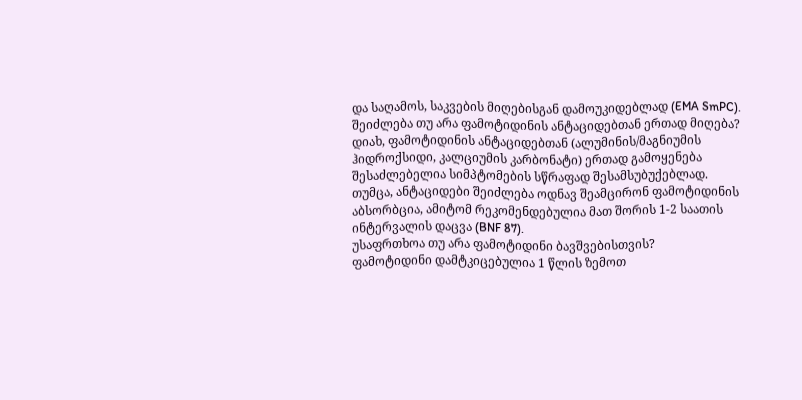და საღამოს, საკვების მიღებისგან დამოუკიდებლად (EMA SmPC).
შეიძლება თუ არა ფამოტიდინის ანტაციდებთან ერთად მიღება?
დიახ, ფამოტიდინის ანტაციდებთან (ალუმინის/მაგნიუმის ჰიდროქსიდი, კალციუმის კარბონატი) ერთად გამოყენება შესაძლებელია სიმპტომების სწრაფად შესამსუბუქებლად. თუმცა, ანტაციდები შეიძლება ოდნავ შეამცირონ ფამოტიდინის აბსორბცია, ამიტომ რეკომენდებულია მათ შორის 1-2 საათის ინტერვალის დაცვა (BNF 87).
უსაფრთხოა თუ არა ფამოტიდინი ბავშვებისთვის?
ფამოტიდინი დამტკიცებულია 1 წლის ზემოთ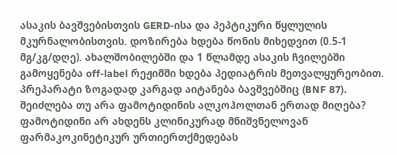ასაკის ბავშვებისთვის GERD-ისა და პეპტიკური წყლულის მკურნალობისთვის. დოზირება ხდება წონის მიხედვით (0.5-1 მგ/კგ/დღე). ახალშობილებში და 1 წლამდე ასაკის ჩვილებში გამოყენება off-label რეჟიმში ხდება პედიატრის მეთვალყურეობით. პრეპარატი ზოგადად კარგად აიტანება ბავშვებშიც (BNF 87).
შეიძლება თუ არა ფამოტიდინის ალკოჰოლთან ერთად მიღება?
ფამოტიდინი არ ახდენს კლინიკურად მნიშვნელოვან ფარმაკოკინეტიკურ ურთიერთქმედებას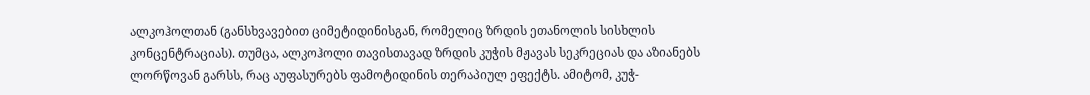ალკოჰოლთან (განსხვავებით ციმეტიდინისგან, რომელიც ზრდის ეთანოლის სისხლის კონცენტრაციას). თუმცა, ალკოჰოლი თავისთავად ზრდის კუჭის მჟავას სეკრეციას და აზიანებს ლორწოვან გარსს, რაც აუფასურებს ფამოტიდინის თერაპიულ ეფექტს. ამიტომ, კუჭ-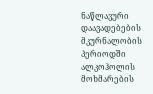ნაწლავური დაავადებების მკურნალობის პერიოდში ალკოჰოლის მოხმარების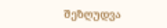შეზღუდვა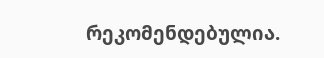რეკომენდებულია.